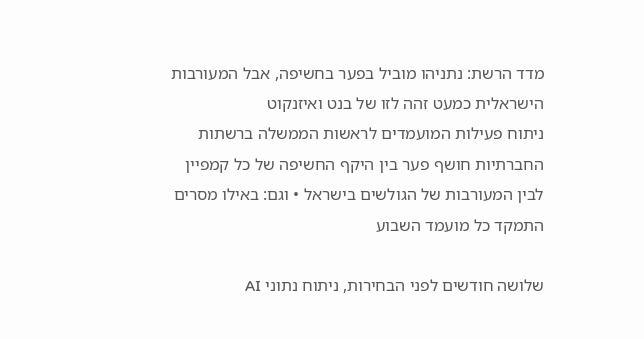מדד הרשת: נתניהו מוביל בפער בחשיפה, אבל המעורבות הישראלית כמעט זהה לזו של בנט ואיזנקוט
ניתוח פעילות המועמדים לראשות הממשלה ברשתות החברתיות חושף פער בין היקף החשיפה של כל קמפיין לבין המעורבות של הגולשים בישראל • וגם: באילו מסרים התמקד כל מועמד השבוע

שלושה חודשים לפני הבחירות, ניתוח נתוני AI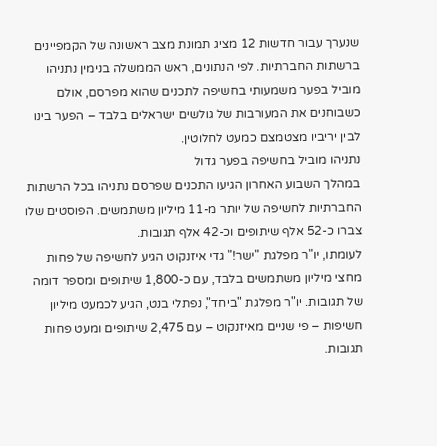שנערך עבור חדשות 12 מציג תמונת מצב ראשונה של הקמפיינים ברשתות החברתיות. לפי הנתונים, ראש הממשלה בנימין נתניהו מוביל בפער משמעותי בחשיפה לתכנים שהוא מפרסם, אולם כשבוחנים את המעורבות של גולשים ישראלים בלבד – הפער בינו לבין יריביו מצטמצם כמעט לחלוטין.
נתניהו מוביל בחשיפה בפער גדול
במהלך השבוע האחרון הגיעו התכנים שפרסם נתניהו בכל הרשתות החברתיות לחשיפה של יותר מ-11 מיליון משתמשים. הפוסטים שלו צברו כ-52 אלף שיתופים וכ-42 אלף תגובות.
לעומתו, יו"ר מפלגת "ישר!" גדי איזנקוט הגיע לחשיפה של פחות מחצי מיליון משתמשים בלבד, עם כ-1,800 שיתופים ומספר דומה של תגובות. יו"ר מפלגת "ביחד", נפתלי בנט, הגיע לכמעט מיליון חשיפות – פי שניים מאיזנקוט – עם 2,475 שיתופים ומעט פחות תגובות.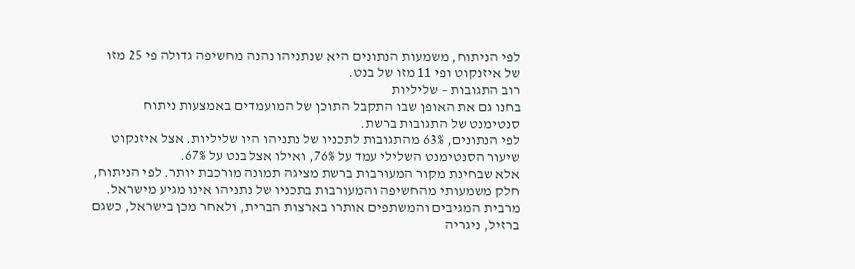לפי הניתוח, משמעות הנתונים היא שנתניהו נהנה מחשיפה גדולה פי 25 מזו של איזנקוט ופי 11 מזו של בנט.
רוב התגובות – שליליות
בחנו גם את האופן שבו התקבל התוכן של המועמדים באמצעות ניתוח סנטימנט של התגובות ברשת.
לפי הנתונים, 63% מהתגובות לתכניו של נתניהו היו שליליות. אצל איזנקוט שיעור הסנטימנט השלילי עמד על 76%, ואילו אצל בנט על 67%.
אלא שבחינת מקור המעורבות ברשת מציגה תמונה מורכבת יותר. לפי הניתוח, חלק משמעותי מהחשיפה והמעורבות בתכניו של נתניהו אינו מגיע מישראל. מרבית המגיבים והמשתפים אותרו בארצות הברית, ולאחר מכן בישראל, כשגם ברזיל, ניגריה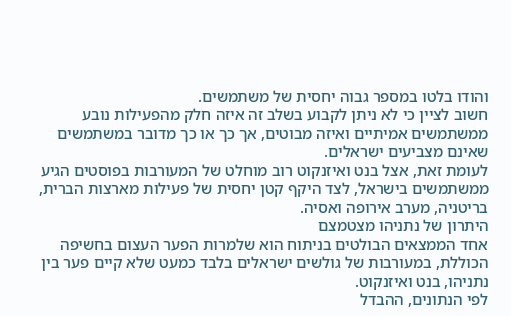והודו בלטו במספר גבוה יחסית של משתמשים.
חשוב לציין כי לא ניתן לקבוע בשלב זה איזה חלק מהפעילות נובע ממשתמשים אמיתיים ואיזה מבוטים, אך כך או כך מדובר במשתמשים שאינם מצביעים ישראלים.
לעומת זאת, אצל בנט ואיזנקוט רוב מוחלט של המעורבות בפוסטים הגיע ממשתמשים בישראל, לצד היקף קטן יחסית של פעילות מארצות הברית, בריטניה, מערב אירופה ואסיה.
היתרון של נתניהו מצטמצם
אחד הממצאים הבולטים בניתוח הוא שלמרות הפער העצום בחשיפה הכוללת, במעורבות של גולשים ישראלים בלבד כמעט שלא קיים פער בין נתניהו, בנט ואיזנקוט.
לפי הנתונים, ההבדל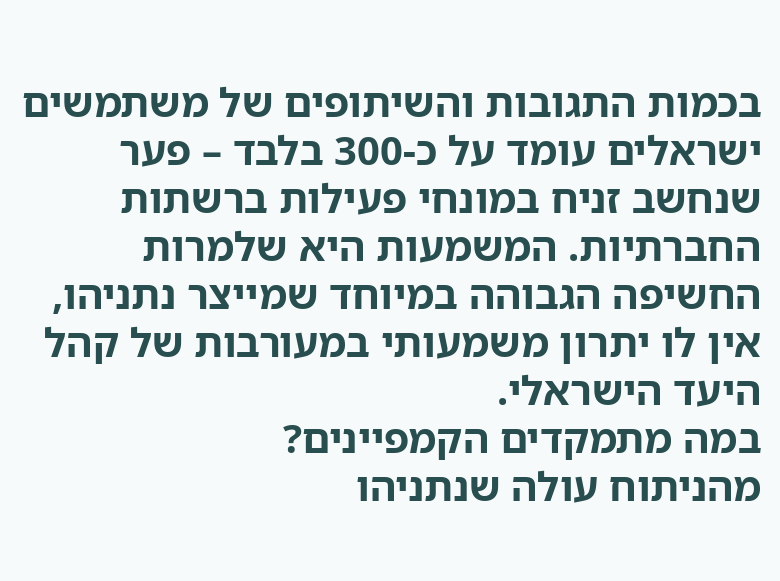בכמות התגובות והשיתופים של משתמשים ישראלים עומד על כ-300 בלבד – פער שנחשב זניח במונחי פעילות ברשתות החברתיות. המשמעות היא שלמרות החשיפה הגבוהה במיוחד שמייצר נתניהו, אין לו יתרון משמעותי במעורבות של קהל היעד הישראלי.
במה מתמקדים הקמפיינים?
מהניתוח עולה שנתניהו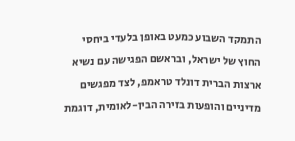התמקד השבוע כמעט באופן בלעדי ביחסי החוץ של ישראל, ובראשם הפגישה עם נשיא ארצות הברית דונלד טראמפ, לצד מפגשים מדיניים והופעות בזירה הבין-לאומית, דוגמת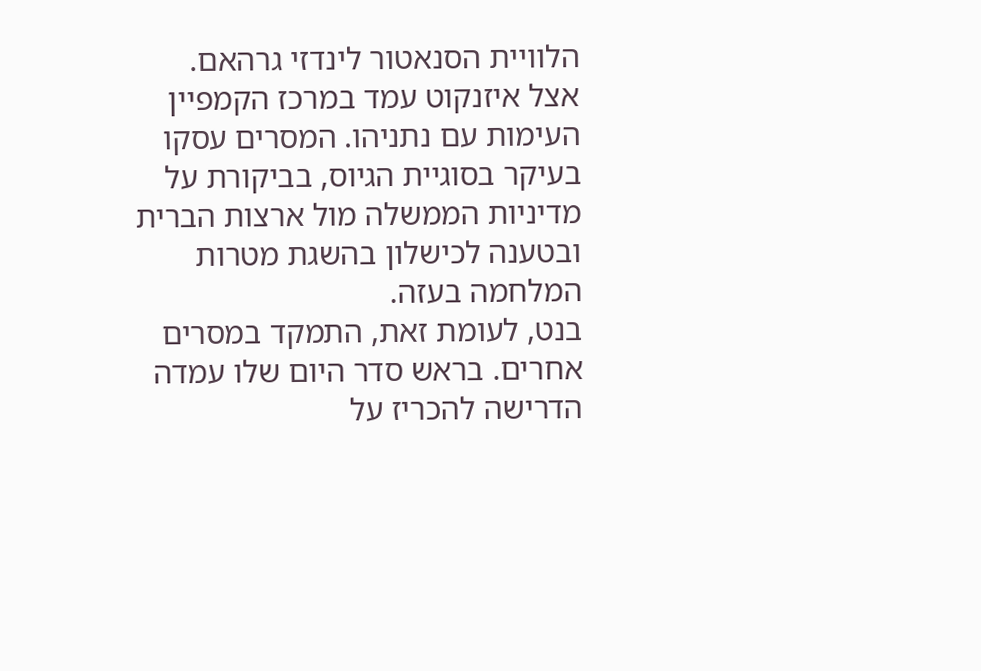הלוויית הסנאטור לינדזי גרהאם.
אצל איזנקוט עמד במרכז הקמפיין העימות עם נתניהו. המסרים עסקו בעיקר בסוגיית הגיוס, בביקורת על מדיניות הממשלה מול ארצות הברית ובטענה לכישלון בהשגת מטרות המלחמה בעזה.
בנט, לעומת זאת, התמקד במסרים אחרים. בראש סדר היום שלו עמדה הדרישה להכריז על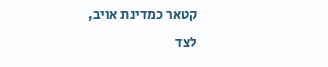קטאר כמדינת אויב, לצד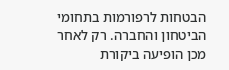הבטחות לרפורמות בתחומי הביטחון והחברה. רק לאחר מכן הופיעה ביקורת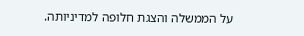על הממשלה והצגת חלופה למדיניותה.